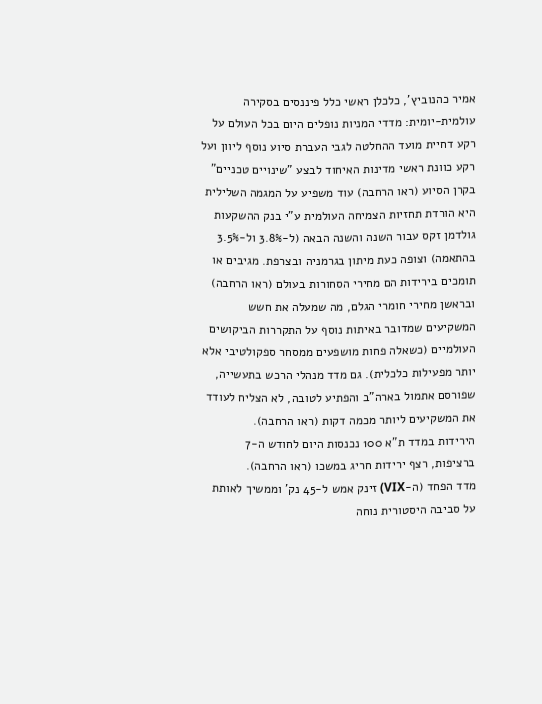אמיר כהנוביץ’, כלכלן ראשי כלל פיננסים בסקירה עולמית-יומית: מדדי המניות נופלים היום בכל העולם על רקע דחיית מועד ההחלטה לגבי העברת סיוע נוסף ליוון ועל רקע כוונת ראשי מדינות האיחוד לבצע "שינויים טכניים" בקרן הסיוע (ראו הרחבה) עוד משפיע על המגמה השלילית היא הורדת תחזיות הצמיחה העולמית ע"י בנק ההשקעות גולדמן זקס עבור השנה והשנה הבאה (ל-3.8% ול-3.5% בהתאמה) וצופה כעת מיתון בגרמניה ובצרפת. מגיבים או תומכים בירידות הם מחירי הסחורות בעולם (ראו הרחבה) ובראשן מחירי חומרי הגלם, מה שמעלה את חשש המשקיעים שמדובר באיתות נוסף על התקררות הביקושים העולמיים (כשאלה פחות מושפעים ממסחר ספקולטיבי אלא יותר מפעילות כלכלית). גם מדד מנהלי הרכש בתעשייה, שפורסם אתמול בארה"ב והפתיע לטובה, לא הצליח לעודד את המשקיעים ליותר מכמה דקות (ראו הרחבה).
הירידות במדד ת"א 100 נכנסות היום לחודש ה-7 ברציפות, רצף ירידות חריג במשכו (ראו הרחבה).
מדד הפחד (ה-VIX) זינק אמש ל-45 נק’ וממשיך לאותת על סביבה היסטורית נוחה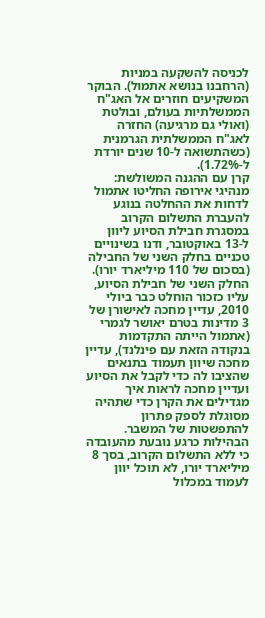לכניסה להשקעה במניות (הרחבנו בנושא אתמול). הבוקר המשקיעים חוזרים אל האג"ח הממשלתיות בעולם, ובולטת (ואולי גם מרגיעה) החזרה לאג"ח הממשלתית הגרמנית (כשהתשואה ל-10 שנים יורדת ל-1.72%).
קרן עם ההגנה המשולשת: מנהיגי אירופה החליטו אתמול לדחות את ההחלטה בנוגע להעברת התשלום הקרוב במסגרת חבילת הסיוע ליוון ל-13 באוקטובר, ודנו בשינויים טכניים בחלק השני של החבילה (בסכום של 110 מיליארד יורו). החלק השני של חבילת הסיוע, עליו כזכור הוחלט כבר ביולי 2010, עדיין מחכה לאישורן של 3 מדינות בטרם יאושר לגמרי (אתמול הייתה התקדמות בנקודה הזאת עם פינלנד), עדיין מחכה שיוון תעמוד בתנאים שהציבו לה כדי לקבל את הסיוע ועדיין מחכה לראות איך מגדילים את הקרן כדי שתהיה מסוגלת לספק פתרון להתפשטות של המשבר.
הבהילות כרגע נובעת מהעובדה כי ללא התשלום הקרוב, בסך 8 מיליארד יורו, לא תוכל יוון לעמוד במכלול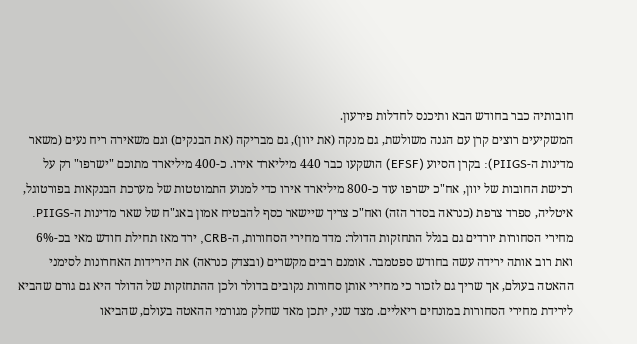חובותיה כבר בחודש הבא ותיכנס לחדלות פירעון.
המשקיעים רוצים קרן עם הגנה משולשת, גם מנקה (את יוון), גם מבריקה (את הבנקים) וגם משאירה ריח נעים (משאר מדינות ה-PIIGS): בקרן הסיוע (EFSF) הושקעו כבר 440 מיליארד אירו. כ-400 מיליארד מתוכם "ישרפו" רק על רכישת החובות של יוון, אח"כ ישרפו עוד כ-800 מיליארד אירו כדי למנוע התמוטטות של מערכת הבנקאות בפורטוגל, איטליה, ספרד צרפת (כנראה בסדר הזה) ואח"כ צריך שיישאר כסף להבטיח אמון באג"ח של שאר מדינות ה-PIIGS.
מחירי הסחורות יורדים גם בגלל התחזקות הדולר: מדד מחירי הסחורות, ה-CRB, ירד מאז תחילת חודש מאי בכ-6% ואת רוב אותה ירידה עשה בחודש ספטמבר. אומנם רבים מקשרים (ובצדק כנראה) את הירידות האחרונות לסימני ההאטה בעולם, אך שריך גם לזכור כי מחירי אותן סחורות נקובים בדולר ולכן ההתחזקות של הדולר היא גם גורם שהביא לירידת מחירי הסחורות במונחים ריאליים. מצד שני, יתכן מאד שחלק מגורמי ההאטה בעולם, שהביאו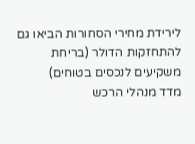לירידת מחירי הסחורות הביאו גם להתחזקות הדולר (בריחת משקיעים לנכסים בטוחים)
מדד מנהלי הרכש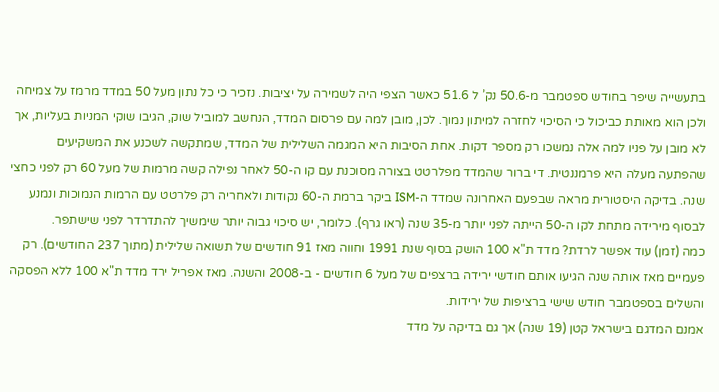בתעשייה שיפר בחודש ספטמבר מ-50.6 נק’ ל 51.6 כאשר הצפי היה לשמירה על יציבות. נזכיר כי כל נתון מעל 50 במדד מרמז על צמיחה ולכן הוא מאותת כביכול כי הסיכוי לחזרה למיתון נמוך. לכן, מובן למה עם פרסום המדד, הנחשב למוביל שוק, הגיבו שוקי המניות בעליות, אך לא מובן על פניו למה אלה נמשכו רק מספר דקות. אחת הסיבות היא המגמה השלילית של המדד, שמתקשה לשכנע את המשקיעים שהפתעה מעלה היא פרמננטית. די ברור שהמדד מפלרטט בצורה מסוכנת עם קו ה-50 לאחר נפילה קשה מרמות של מעל 60 רק לפני כחצי שנה. בדיקה היסטורית מראה שבפעם האחרונה שמדד ה-ISM ביקר ברמת ה-60 נקודות ולאחריה רק פלרטט עם הרמות הנמוכות ונמנע לבסוף מירידה מתחת לקו ה-50 הייתה לפני יותר מ-35 שנה (ראו גרף). כלומר, יש סיכוי גבוה יותר שימשיך להתדרדר לפני שישתפר.
כמה (זמן) עוד אפשר לרדת? מדד ת"א 100 הושק בסוף שנת 1991 וחווה מאז 91 חודשים של תשואה שלילית (מתוך 237 החודשים). רק פעמיים מאז אותה שנה הגיעו אותם חודשי ירידה ברצפים של מעל 6 חודשים - ב-2008 והשנה. מאז אפריל ירד מדד ת"א 100 ללא הפסקה והשלים בספטמבר חודש שישי ברציפות של ירידות.
אמנם המדגם בישראל קטן (19 שנה) אך גם בדיקה על מדד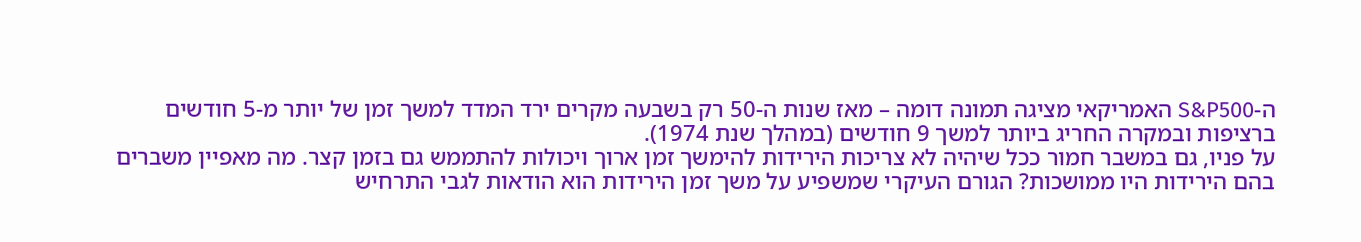ה-S&P500 האמריקאי מציגה תמונה דומה – מאז שנות ה-50 רק בשבעה מקרים ירד המדד למשך זמן של יותר מ-5 חודשים ברציפות ובמקרה החריג ביותר למשך 9 חודשים (במהלך שנת 1974).
על פניו, גם במשבר חמור ככל שיהיה לא צריכות הירידות להימשך זמן ארוך ויכולות להתממש גם בזמן קצר. מה מאפיין משברים בהם הירידות היו ממושכות? הגורם העיקרי שמשפיע על משך זמן הירידות הוא הודאות לגבי התרחיש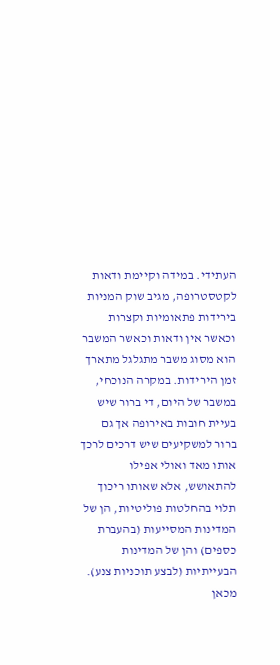העתידי. במידה וקיימת ודאות לקטסטרופה, מגיב שוק המניות בירידות פתאומיות וקצרות וכאשר אין ודאות וכאשר המשבר הוא מסוג משבר מתגלגל מתארך זמן הירידות. במקרה הנוכחי, במשבר של היום, די ברור שיש בעיית חובות באירופה אך גם ברור למשקיעים שיש דרכים לרכך אותו מאד ואולי אפילו להתאושש, אלא שאותו ריכוך תלוי בהחלטות פוליטיות, הן של המדינות המסייעות (בהעברת כספים) והן של המדינות הבעייתיות (לבצע תוכניות צנע). מכאן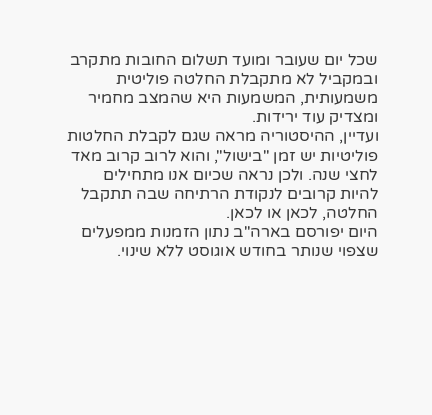שכל יום שעובר ומועד תשלום החובות מתקרב ובמקביל לא מתקבלת החלטה פוליטית משמעותית, המשמעות היא שהמצב מחמיר ומצדיק עוד ירידות.
ועדיין, ההיסטוריה מראה שגם לקבלת החלטות פוליטיות יש זמן "בישול", והוא לרוב קרוב מאד לחצי שנה. ולכן נראה שכיום אנו מתחילים להיות קרובים לנקודת הרתיחה שבה תתקבל החלטה, לכאן או לכאן.
היום יפורסם בארה"ב נתון הזמנות ממפעלים שצפוי שנותר בחודש אוגוסט ללא שינוי.